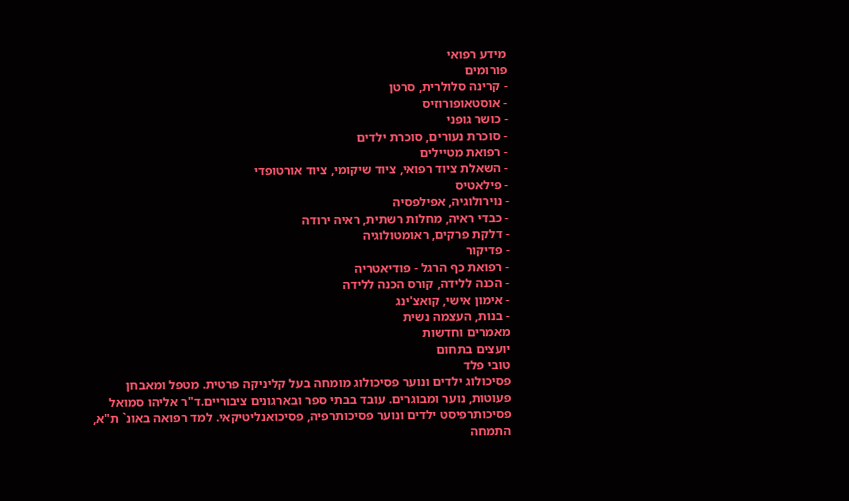מידע רפואי
פורומים
- קרינה סלולרית, סרטן
- אוסטאופורוזיס
- כושר גופני
- סוכרת נעורים, סוכרת ילדים
- רפואת מטיילים
- השאלת ציוד רפואי, ציוד שיקומי, ציוד אורטופדי
- פילאטיס
- נוירולוגיה, אפילפסיה
- כבדי ראיה, מחלות רשתית, ראיה ירודה
- דלקת פרקים, ראומטולוגיה
- פדיקור
- רפואת כף הרגל - פודיאטריה
- הכנה ללידה, קורס הכנה ללידה
- אימון אישי, קואצ'ינג
- בנות, העצמה נשית
מאמרים וחדשות
יועצים בתחום
טובי פלד
פסיכולוג ילדים ונוער פסיכולוג מומחה בעל קליניקה פרטית. מטפל ומאבחן פעוטות, נוער ומבוגרים. עובד בבתי ספר ובארגונים ציבוריים.ד"ר אליהו סמואל
פסיכותרפיסט ילדים ונוער פסיכותרפיה, פסיכואנליטיקאי. למד רפואה באונ` ת"א, התמחה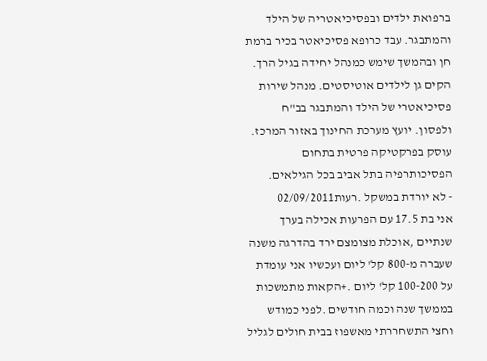ברפואת ילדים ובפסיכיאטריה של הילד והמתבגר. עבד כרופא פסיכיאטר בכיר ברמת חן ובהמשך שימש כמנהל יחידה בגיל הרך. הקים גן לילדים אוטיסטים. מנהל שירות פסיכיאטרי של הילד והמתבגר בב"ח ולפסון. יועץ מערכת החינוך באזור המרכז. עוסק בפרקטיקה פרטית בתחום הפסיכותרפיה בתל אביב בכל הגילאים.
- לא יורדת במשקל .רעות02/09/2011
אני בת 17.5 עם הפרעות אכילה בערך שנתיים ,אוכלת מצומצם ירד בהדרגה משנה שעברה מ-800 קל' ליום ועכשיו אני עומדת על 100-200 קל' ליום .+הקאות מתמשכות בממשך שנה וכמה חודשים .לפני כמודש וחצי התשחררתי מאשפוז בבית חולים לגליל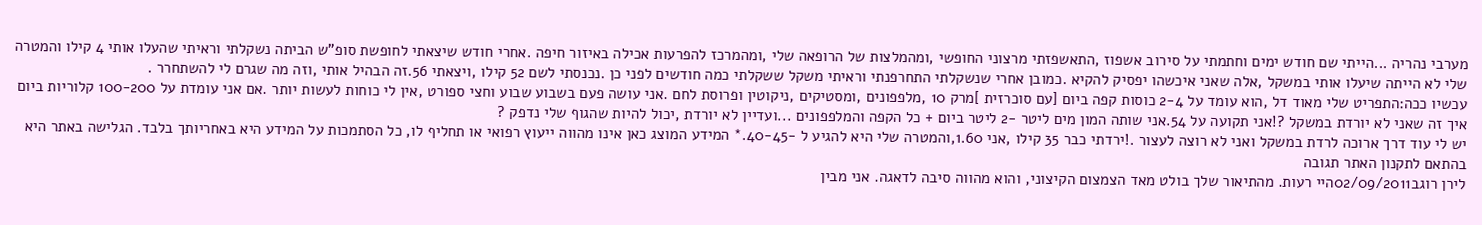מערבי נהריה ...הייתי שם חודש ימים וחתמתי על סירוב אשפוז ,התאשפזתי מרצוני החופשי ,ומהמלצות של הרופאה שלי ,ומהמרכז להפרעות אכילה באיזור חיפה .אחרי חודש שיצאתי לחופשת סופ"ש הביתה נשקלתי וראיתי שהעלו אותי 4 קילו והמטרה שלי לא הייתה שיעלו אותי במשקל ,אלה שאני איכשהו יפסיק להקיא .כמובן אחרי שנשקלתי התחרפנתי וראיתי משקל ששקלתי כמה חודשים לפני כן .נכנסתי לשם 52 קילו ,ויצאתי 56.זה הבהיל אותי ,וזה מה שגרם לי להשתחרר .
עכשיו ככה:התפריט שלי מאוד דל ,הוא עומד על 2-4 כוסות קפה ביום [עם סוכרזית ]מרק 10 ,מלפפונים ,ומסטיקים ,ניקוטין ופרוסת לחם .אני עושה פעם בשבוע שבוע וחצי ספורט ,אין לי כוחות לעשות יותר .אם אני עומדת על 100-200 קלוריות ביום איך זה שאני לא יורדת במשקל ?!אני תקועה על 54.אני שותה המון מים ליטר -2 ליטר ביום + כל הקפה והמלפפונים ...ועדיין לא יורדת ,יכול להיות שהגוף שלי נדפק ?
יש לי עוד דרך ארוכה לרדת במשקל ואני לא רוצה לעצור .!ירדתי כבר 35 קילו ,אני 1.60,והמטרה שלי היא להגיע ל -40-45.* המידע המוצג כאן אינו מהווה ייעוץ רפואי או תחליף לו, כל הסתמכות על המידע היא באחריותך בלבד. הגלישה באתר היא בהתאם לתקנון האתר תגובה
לירן רוגב02/09/2011היי רעות. מהתיאור שלך בולט מאד הצמצום הקיצוני, והוא מהווה סיבה לדאגה. אני מבין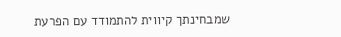שמבחינתך קיווית להתמודד עם הפרעת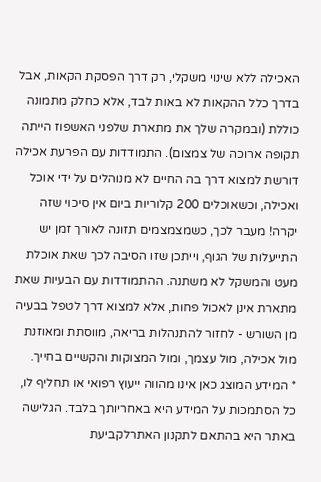האכילה ללא שינוי משקלי, רק דרך הפסקת הקאות, אבל בדרך כלל ההקאות לא באות לבד, אלא כחלק מתמונה כוללת (ובמקרה שלך את מתארת שלפני האשפוז הייתה תקופה ארוכה של צמצום). התמודדות עם הפרעת אכילה דורשת למצוא דרך בה החיים לא מנוהלים על ידי אוכל ואכילה, וכשאוכלים 200 קלוריות ביום אין סיכוי שזה יקרה! מעבר לכך, כשמצמצמים תזונה לאורך זמן יש התייעלות של הגוף, וייתכן שזו הסיבה לכך שאת אוכלת מעט והמשקל לא משתנה. ההתמודדות עם הבעיות שאת מתארת אינן לאכול פחות, אלא למצוא דרך לטפל בבעיה מן השורש - לחזור להתנהלות בריאה, מווסתת ומאוזנת מול אכילה, מול עצמך, ומול המצוקות והקשיים בחייך.
* המידע המוצג כאן אינו מהווה ייעוץ רפואי או תחליף לו, כל הסתמכות על המידע היא באחריותך בלבד. הגלישה באתר היא בהתאם לתקנון האתרלקביעת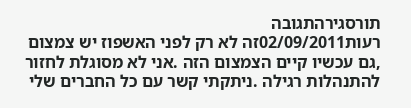תורסגירהתגובה
רעות02/09/2011זה לא רק לפני האשפוז יש צמצום ,גם עכשיו קיים הצמצום הזה .אני לא מסוגלת לחזור להתנהלות רגילה .ניתקתי קשר עם כל החברים שלי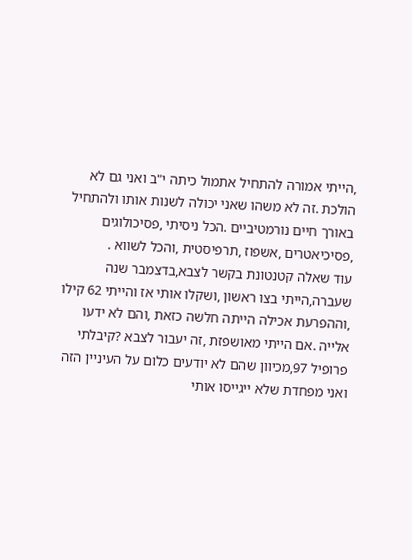,הייתי אמורה להתחיל אתמול כיתה י"ב ואני גם לא הולכת .זה לא משהו שאני יכולה לשנות אותו ולהתחיל באורך חיים נורמטיביים .הכל ניסיתי ,פסיכולוגים ,פסיכיאטרים ,אשפוז ,תרפיסטית ,והכל לשווא .
עוד שאלה קטנטונת בקשר לצבא,בדצמבר שנה שעברה,הייתי בצו ראשון ,ושקלו אותי אז והייתי 62 קילו ,וההפרעת אכילה הייתה חלשה כזאת ,והם לא ידעו אלייה .אם הייתי מאושפזת ,זה יעבור לצבא ?קיבלתי פרופיל 97,מכיוון שהם לא יודעים כלום על העיניין הזה ואני מפחדת שלא ייגייסו אותי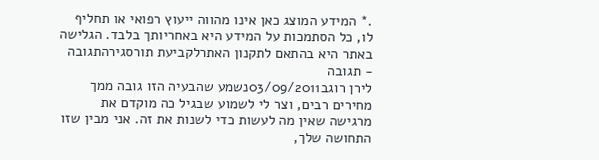.* המידע המוצג כאן אינו מהווה ייעוץ רפואי או תחליף לו, כל הסתמכות על המידע היא באחריותך בלבד. הגלישה באתר היא בהתאם לתקנון האתרלקביעת תורסגירהתגובה - תגובה
לירן רוגב03/09/2011נשמע שהבעיה הזו גובה ממך מחירים רבים, וצר לי לשמוע שבגיל כה מוקדם את מרגישה שאין מה לעשות כדי לשנות את זה. אני מבין שזו התחושה שלך,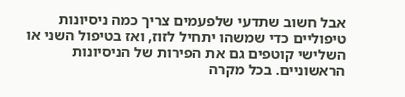אבל חשוב שתדעי שלפעמים צריך כמה ניסיונות טיפוליים כדי שמשהו יתחיל לזוז, ואז בטיפול השני או השלישי קוטפים גם את הפירות של הניסיונות הראשוניים. בכל מקרה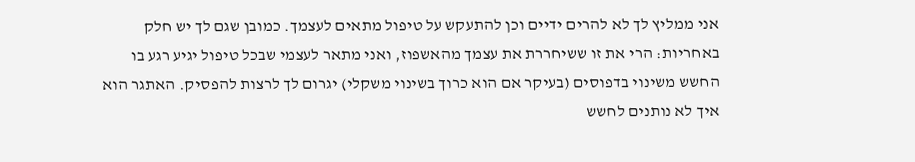אני ממליץ לך לא להרים ידיים וכן להתעקש על טיפול מתאים לעצמך. כמובן שגם לך יש חלק באחריות: הרי את זו ששיחררת את עצמך מהאשפוז, ואני מתאר לעצמי שבכל טיפול יגיע רגע בו החשש משינוי בדפוסים (בעיקר אם הוא כרוך בשינוי משקלי) יגרום לך לרצות להפסיק. האתגר הוא איך לא נותנים לחשש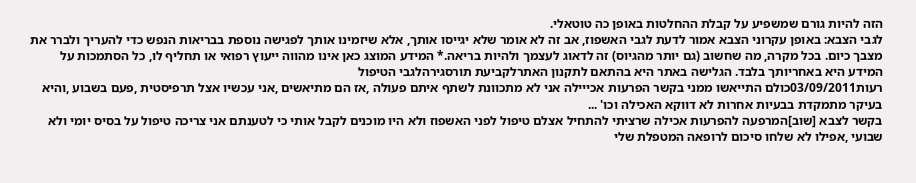הזה להיות גורם שמשפיע על קבלת ההחלטות באופן כה טוטאלי.
לגבי הצבא: באופן עקרוני הצבא אמור לדעת לגבי האשפוז, אב זה לא אומר שלא יגייסו אותך, אלא שיזמינו אותך לפגישה נוספת בבריאות הנפש כדי להעריך ולברר את מצבך כיום. בכל מקרה, מה שחשוב (גם יותר מהגיוס) זה לדאוג לעצמך ולהיות בריאה.* המידע המוצג כאן אינו מהווה ייעוץ רפואי או תחליף לו, כל הסתמכות על המידע היא באחריותך בלבד. הגלישה באתר היא בהתאם לתקנון האתרלקביעת תורסגירהלגבי הטיפול
רעות03/09/2011כולם התייאשו ממני בקשר הפרעות אכייילה אני לא מתכוונת לשתף איתם פעולה ,אז הם מתיאשים ,אני עכשיו אצל תרפיסטית ,פעם בשבוע ,והיא בעיקר מתמקדת בבעיות אחרות לא דווקא האכילה וכו' ...
בקשר לצבא [שוב]המרפעה להפרעות אכילה שרציתי להתחיל אצלם טיפול לפני האשפוז ולא היו מוכנים לקבל אותי כי לטענתם אני צריכה טיפול על בסיס יומי ולא שבועי ,אפילו לא שלחו סיכום לרופאה המטפלת שלי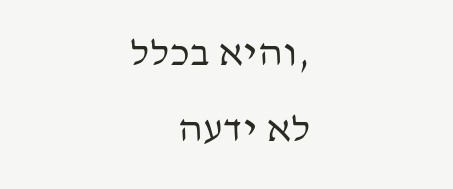,והיא בכלל לא ידעה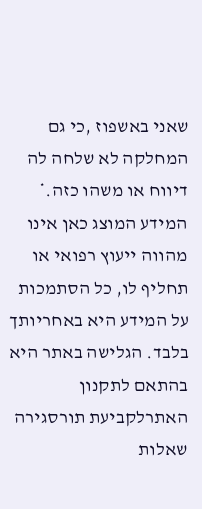שאני באשפוז ,כי גם המחלקה לא שלחה לה דיווח או משהו כזה.* המידע המוצג כאן אינו מהווה ייעוץ רפואי או תחליף לו, כל הסתמכות על המידע היא באחריותך בלבד. הגלישה באתר היא בהתאם לתקנון האתרלקביעת תורסגירה
שאלות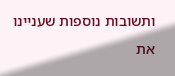ותשובות נוספות שעניינו את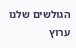הגולשים שלנו
ערוץ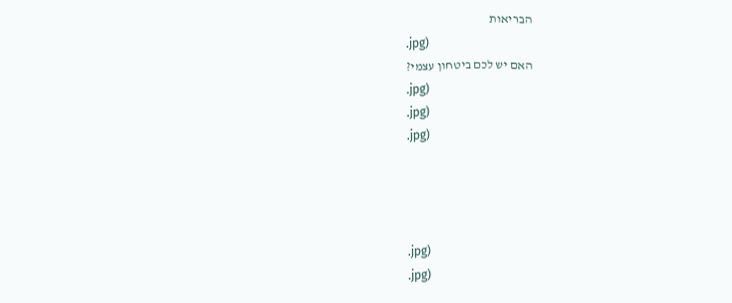הבריאות
.jpg)
האם יש לכם ביטחון עצמי?
.jpg)
.jpg)
.jpg)




.jpg)
.jpg)